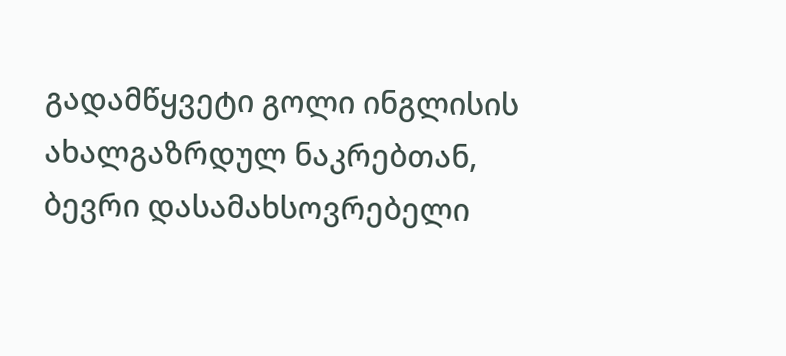გადამწყვეტი გოლი ინგლისის ახალგაზრდულ ნაკრებთან, ბევრი დასამახსოვრებელი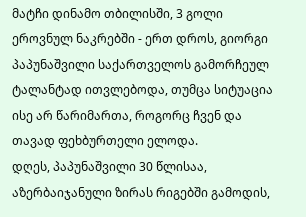მატჩი დინამო თბილისში, 3 გოლი ეროვნულ ნაკრებში - ერთ დროს, გიორგი პაპუნაშვილი საქართველოს გამორჩეულ ტალანტად ითვლებოდა, თუმცა სიტუაცია ისე არ წარიმართა, როგორც ჩვენ და თავად ფეხბურთელი ელოდა.
დღეს, პაპუნაშვილი 30 წლისაა, აზერბაიჯანული ზირას რიგებში გამოდის,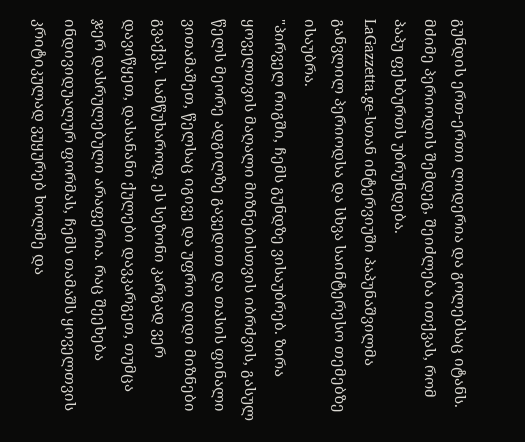გუნდის ერთ-ერთი ლიდერია და გოლებსაც იტანს. მძიმე პერიოდის შემდეგ, შეიძლება ითქვას, რომ პაპუ ფეხბურთს უბრუნდება.
LaGazzetta.ge-სთან ინტერვიუში პაპუნაშვილმა განვლილ პერიოდსა და სხვა საინტერესო თემებზე ისაუბრა.
"პირველ რიგში, ჩემს გუნდზე ვისაუბრებ. ზირა ყოველთვის მაღალი მიზნებისთვის იბრძვის, გასულ წელს მეორე ადგილზე გავედით და თასის ფინალი ვითამაშეთ, წელსაც იგივე და უფრო დიდი მიზნები გვაქვს. სამწუხაროდ, ეს სეზონი კარგად ვერ დავიწყეთ, დასანანი ქულები დავკარგეთ, თუმცა ჯერ დასრულებული არაფერია. რაც შეეხება ინდივიდუალურ ფორმას, ჩემს თამაშს ყოველთვის კრიტიკულად ვუყურებ ხოლმე და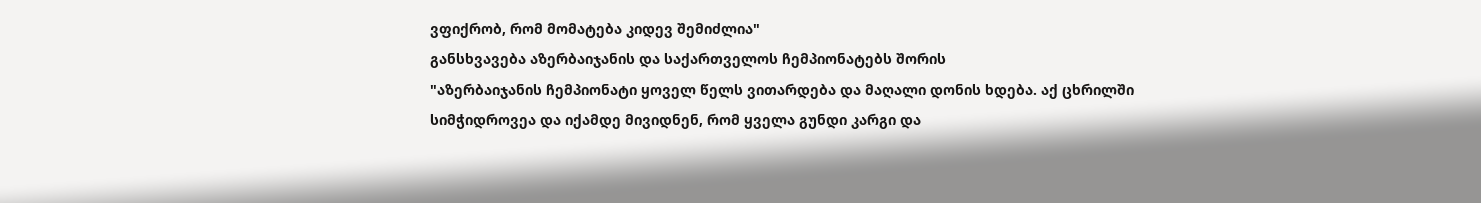ვფიქრობ, რომ მომატება კიდევ შემიძლია"
განსხვავება აზერბაიჯანის და საქართველოს ჩემპიონატებს შორის
"აზერბაიჯანის ჩემპიონატი ყოველ წელს ვითარდება და მაღალი დონის ხდება. აქ ცხრილში სიმჭიდროვეა და იქამდე მივიდნენ, რომ ყველა გუნდი კარგი და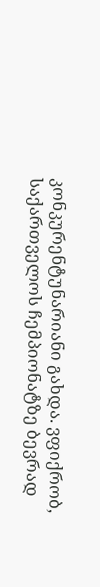კონკურენტუნარიანი გახდა. ვფიქრობ, საქართველოს ჩემპიონატზე ბევრად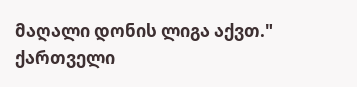მაღალი დონის ლიგა აქვთ."
ქართველი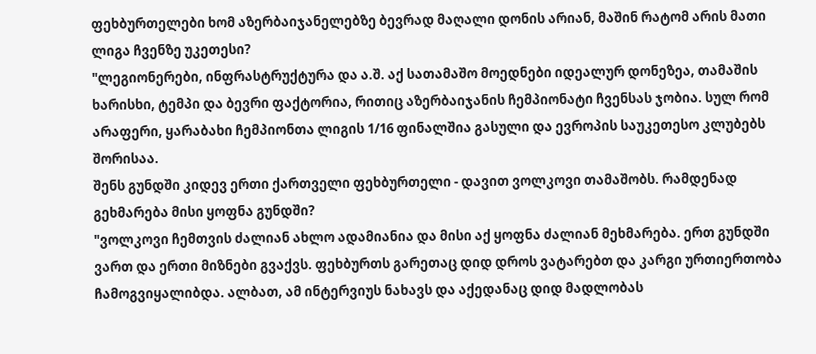ფეხბურთელები ხომ აზერბაიჯანელებზე ბევრად მაღალი დონის არიან, მაშინ რატომ არის მათი ლიგა ჩვენზე უკეთესი?
"ლეგიონერები, ინფრასტრუქტურა და ა.შ. აქ სათამაშო მოედნები იდეალურ დონეზეა, თამაშის ხარისხი, ტემპი და ბევრი ფაქტორია, რითიც აზერბაიჯანის ჩემპიონატი ჩვენსას ჯობია. სულ რომ არაფერი, ყარაბახი ჩემპიონთა ლიგის 1/16 ფინალშია გასული და ევროპის საუკეთესო კლუბებს შორისაა.
შენს გუნდში კიდევ ერთი ქართველი ფეხბურთელი - დავით ვოლკოვი თამაშობს. რამდენად გეხმარება მისი ყოფნა გუნდში?
"ვოლკოვი ჩემთვის ძალიან ახლო ადამიანია და მისი აქ ყოფნა ძალიან მეხმარება. ერთ გუნდში ვართ და ერთი მიზნები გვაქვს. ფეხბურთს გარეთაც დიდ დროს ვატარებთ და კარგი ურთიერთობა ჩამოგვიყალიბდა. ალბათ, ამ ინტერვიუს ნახავს და აქედანაც დიდ მადლობას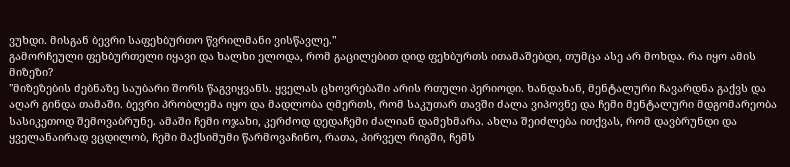ვუხდი. მისგან ბევრი საფეხბურთო წვრილმანი ვისწავლე."
გამორჩეული ფეხბურთელი იყავი და ხალხი ელოდა, რომ გაცილებით დიდ ფეხბურთს ითამაშებდი, თუმცა ასე არ მოხდა. რა იყო ამის მიზეზი?
"მიზეზების ძებნაზე საუბარი შორს წაგვიყვანს. ყველას ცხოვრებაში არის რთული პერიოდი. ხანდახან, მენტალური ჩავარდნა გაქვს და აღარ გინდა თამაში. ბევრი პრობლემა იყო და მადლობა ღმერთს, რომ საკუთარ თავში ძალა ვიპოვნე და ჩემი მენტალური მდგომარეობა სასიკეთოდ შემოვაბრუნე. ამაში ჩემი ოჯახი, კერძოდ დედაჩემი ძალიან დამეხმარა. ახლა შეიძლება ითქვას, რომ დავბრუნდი და ყველანაირად ვცდილობ, ჩემი მაქსიმუმი წარმოვაჩინო, რათა, პირველ რიგში, ჩემს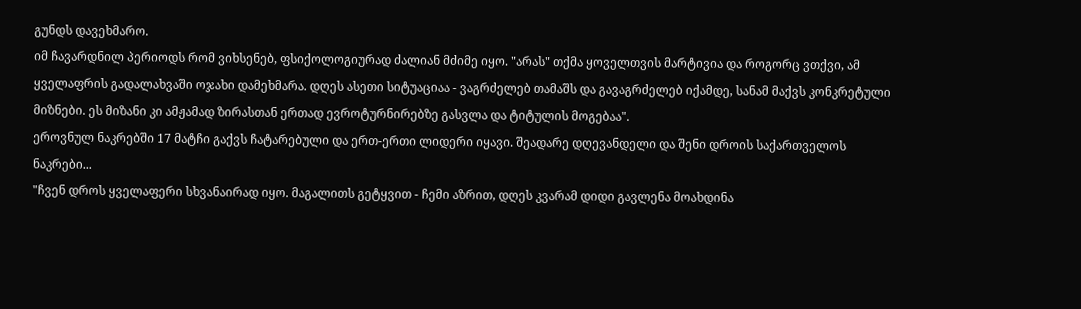გუნდს დავეხმარო.
იმ ჩავარდნილ პერიოდს რომ ვიხსენებ, ფსიქოლოგიურად ძალიან მძიმე იყო. "არას" თქმა ყოველთვის მარტივია და როგორც ვთქვი, ამ ყველაფრის გადალახვაში ოჯახი დამეხმარა. დღეს ასეთი სიტუაციაა - ვაგრძელებ თამაშს და გავაგრძელებ იქამდე, სანამ მაქვს კონკრეტული მიზნები. ეს მიზანი კი ამჟამად ზირასთან ერთად ევროტურნირებზე გასვლა და ტიტულის მოგებაა".
ეროვნულ ნაკრებში 17 მატჩი გაქვს ჩატარებული და ერთ-ერთი ლიდერი იყავი. შეადარე დღევანდელი და შენი დროის საქართველოს ნაკრები...
"ჩვენ დროს ყველაფერი სხვანაირად იყო. მაგალითს გეტყვით - ჩემი აზრით, დღეს კვარამ დიდი გავლენა მოახდინა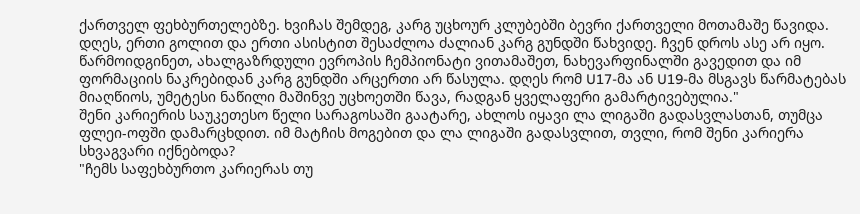ქართველ ფეხბურთელებზე. ხვიჩას შემდეგ, კარგ უცხოურ კლუბებში ბევრი ქართველი მოთამაშე წავიდა. დღეს, ერთი გოლით და ერთი ასისტით შესაძლოა ძალიან კარგ გუნდში წახვიდე. ჩვენ დროს ასე არ იყო. წარმოიდგინეთ, ახალგაზრდული ევროპის ჩემპიონატი ვითამაშეთ, ნახევარფინალში გავედით და იმ ფორმაციის ნაკრებიდან კარგ გუნდში არცერთი არ წასულა. დღეს რომ U17-მა ან U19-მა მსგავს წარმატებას მიაღწიოს, უმეტესი ნაწილი მაშინვე უცხოეთში წავა, რადგან ყველაფერი გამარტივებულია."
შენი კარიერის საუკეთესო წელი სარაგოსაში გაატარე, ახლოს იყავი ლა ლიგაში გადასვლასთან, თუმცა ფლეი-ოფში დამარცხდით. იმ მატჩის მოგებით და ლა ლიგაში გადასვლით, თვლი, რომ შენი კარიერა სხვაგვარი იქნებოდა?
"ჩემს საფეხბურთო კარიერას თუ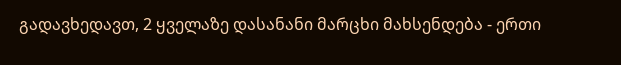გადავხედავთ, 2 ყველაზე დასანანი მარცხი მახსენდება - ერთი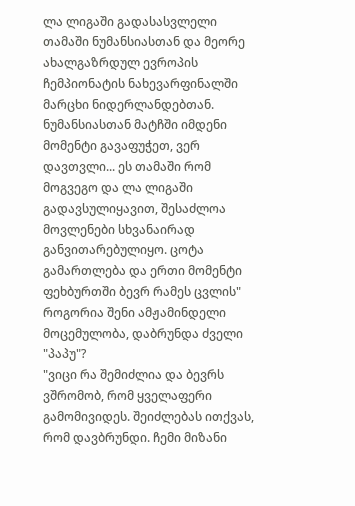ლა ლიგაში გადასასვლელი თამაში ნუმანსიასთან და მეორე ახალგაზრდულ ევროპის ჩემპიონატის ნახევარფინალში მარცხი ნიდერლანდებთან. ნუმანსიასთან მატჩში იმდენი მომენტი გავაფუჭეთ, ვერ დავთვლი... ეს თამაში რომ მოგვეგო და ლა ლიგაში გადავსულიყავით, შესაძლოა მოვლენები სხვანაირად განვითარებულიყო. ცოტა გამართლება და ერთი მომენტი ფეხბურთში ბევრ რამეს ცვლის"
როგორია შენი ამჟამინდელი მოცემულობა, დაბრუნდა ძველი "პაპუ"?
"ვიცი რა შემიძლია და ბევრს ვშრომობ, რომ ყველაფერი გამომივიდეს. შეიძლებას ითქვას, რომ დავბრუნდი. ჩემი მიზანი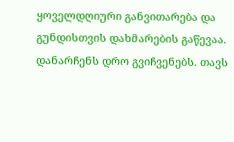ყოველდღიური განვითარება და გუნდისთვის დახმარების გაწევაა. დანარჩენს დრო გვიჩვენებს. თავს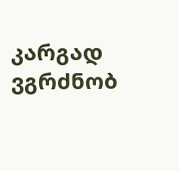კარგად ვგრძნობ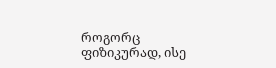როგორც ფიზიკურად, ისე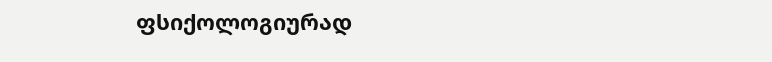ფსიქოლოგიურად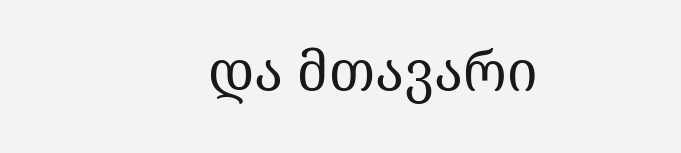და მთავარი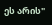ეს არის"